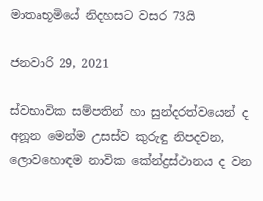මාතෘභූමියේ නිදහසට වසර 73යි

ජනවාරි 29, 2021

ස්වභාවික සම්පතින් හා සුන්දරත්වයෙන් ද අනූන මෙන්ම උසස්ව කුරුඳු නිපදවන, ලොවහොඳම නාවික කේන්ද්‍රස්ථානය ද වන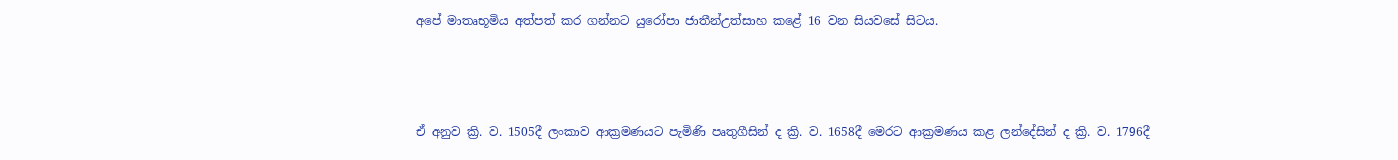අපේ මාතෘභූමිය අත්පත් කර ගන්නට යුරෝපා ජාතීන්උත්සාහ කළේ 16 වන සියවසේ සිටය.



ඒ අනුව ක්‍රි. ව. 1505දී ලංකාව ආක්‍රමණයට පැමිණි පෘතුගීසින් ද ක්‍රි. ව. 1658දී මෙරට ආක්‍රමණය කළ ලන්දේසින් ද ක්‍රි. ව. 1796දී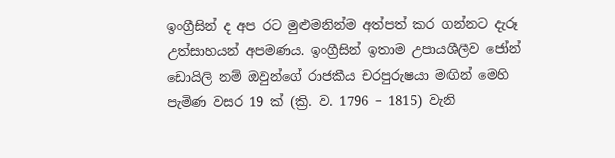ඉංග්‍රීසින් ද අප රට මු‍ළුමනින්ම අත්පත් කර ගන්නට දැරූ උත්සාහයන් අපමණය. ඉංග්‍රීසින් ඉතාම උපායශීලීව ජෝන් ඩොයිලි නම් ඔවුන්ගේ රාජකීය චරපුරුෂයා මඟින් මෙහි පැමිණ වසර 19 ක් (ක්‍රි. ව. 1796 – 1815) වැනි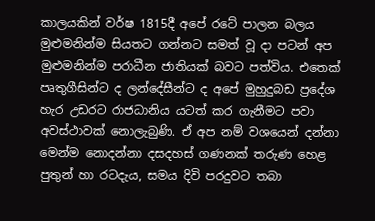කාලයකින් වර්ෂ 1815දී අපේ රටේ පාලන බලය මුළුමනින්ම සියතට ගන්නට සමත් වූ දා පටන් අප මුළුමනින්ම පරාධීන ජාතියක් බවට පත්විය. එතෙක් පෘතුගීසින්ට ද ලන්දේසීන්ට ද අපේ මුහුදුබඩ ප්‍රදේශ හැර උඩරට රාජධානිය යටත් කර ගැනීමට පවා අවස්ථාවක් නොලැබුණි. ඒ අප නම් වශයෙන් දන්නා මෙන්ම නොදන්නා දසදහස් ගණනක් තරුණ හෙළ පුතුන් හා රටදැය, සමය දිවි පරදුවට තබා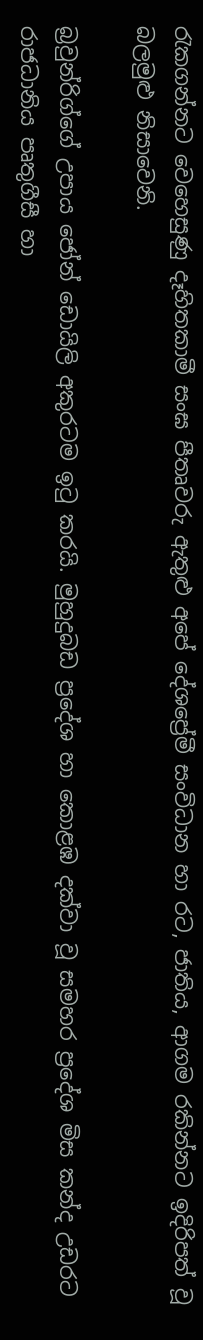රැකගන්නට වෙහෙසුණු දෑහිතකාමී සංඝ පීතෘවරු ඇතුළු අපේ දේශප්‍රේමී සංවිධාන හා රට, ජාතිය, ආගම රකින්නට ඉදිරිපත් වූ බලමුළු නිසාවෙනි.

බ්‍රවුන්රිග්ගේ උපාය ජෝන් ඩොයිලි අකුරටම ඉටු කරයි. මුහුදුබඩ ප්‍රදේශ හා කොළඹ දක්වා වූ සමහර ප්‍රදේශ මිස කන්ද උඩරට රාජධානිය පෘතුගීසී හා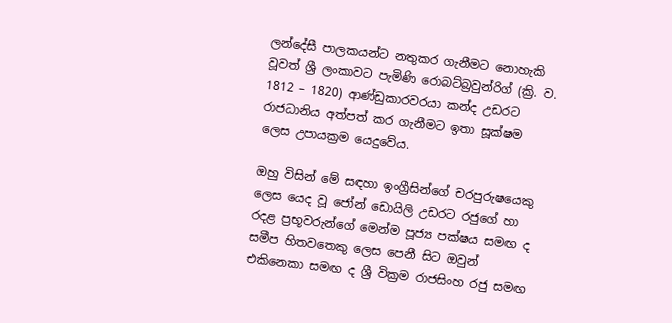ලන්දේසී පාලකයන්ට නතුකර ගැනීමට නොහැකි වූවත් ශ්‍රී ලංකාවට පැමිණි රොබට්බ්‍රවුන්රිග් (ක්‍රි. ව. 1812 – 1820) ආණ්ඩුකාරවරයා කන්ද උඩරට රාජධානිය අත්පත් කර ගැනීමට ඉතා සූක්ෂම ලෙස උපායක්‍රම යෙදුවේය.

ඔහු විසින් මේ සඳහා ඉංග්‍රීසින්ගේ චරපුරුෂයෙකු ලෙස යෙද වූ ජෝන් ඩොයිලි උඩරට රජුගේ හා රදළ ප්‍රභූවරුන්ගේ මෙන්ම පූජ්‍ය පක්ෂය සමඟ ද සමීප හිතවතෙකු ලෙස පෙනී සිට ඔවුන් එකිනෙකා සමඟ ද ශ්‍රී වික්‍රම රාජසිංහ රජු සමඟ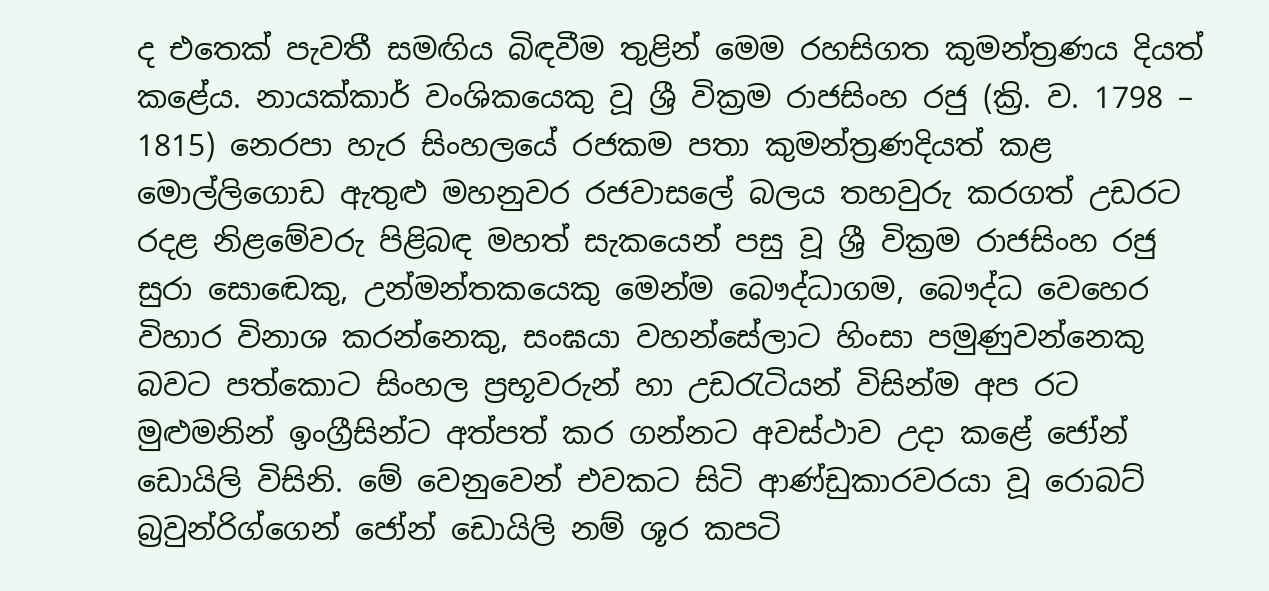ද එතෙක් පැවතී සමඟිය බිඳවීම තුළින් මෙම රහසිගත කුමන්ත්‍රණය දියත් කළේය. නායක්කාර් වංශිකයෙකු වූ ශ්‍රී වික්‍රම රාජසිංහ රජු (ක්‍රි. ව. 1798 – 1815) නෙරපා හැර සිංහලයේ රජකම පතා කුමන්ත්‍රණදියත් කළ මොල්ලිගොඩ ඇතුළු මහනුවර රජවාසලේ බලය තහවුරු කරගත් උඩරට රදළ නිළමේවරු පිළිබඳ මහත් සැකයෙන් පසු වූ ශ්‍රී වික්‍රම රාජසිංහ රජු සුරා සොඬෙකු, උන්මන්තකයෙකු මෙන්ම බෞද්ධාගම, බෞද්ධ වෙහෙර විහාර විනාශ කරන්නෙකු, සංඝයා වහන්සේලාට හිංසා පමුණුවන්නෙකු බවට පත්කොට සිංහල ප්‍රභූවරුන් හා උඩරැටියන් විසින්ම අප රට මුළුමනින් ඉංග්‍රීසින්ට අත්පත් කර ගන්නට අවස්ථාව උදා කළේ ජෝන් ඩොයිලි විසිනි. මේ වෙනුවෙන් එවකට සිටි ආණ්ඩුකාරවරයා වූ රොබට් බ්‍රවුන්රිග්ගෙන් ජෝන් ‌ඩොයිලි නම් ශූර කපටි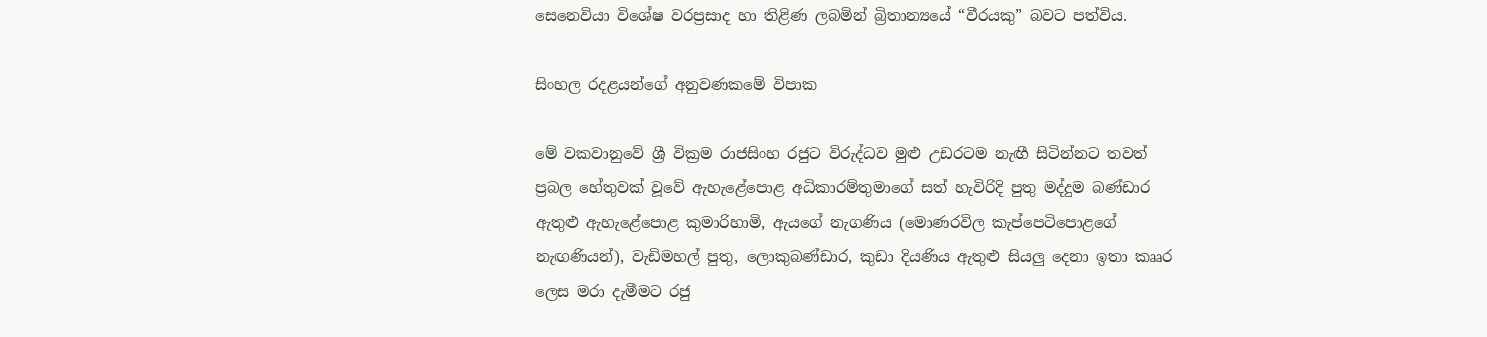සෙනෙවියා විශේෂ වරප්‍රසාද හා තිළිණ ලබමින් බ්‍රිතාන්‍යයේ “වීරයකු” බවට පත්විය.

සිංහල රදළයන්ගේ අනුවණකමේ විපාක

මේ වකවානුවේ ශ්‍රී වික්‍රම රාජසිංහ රජුට විරුද්ධව මුළු උඩරටම නැඟී සිටින්නට තවත් ප්‍රබල හේතුවක් වූවේ ඇහැළේපොළ අධිකාරම්තුමාගේ සත් හැවිරිදි පුතු මද්දුම බණ්ඩාර ඇතුළු ඇහැළේපොළ කුමාරිහාමි, ඇයගේ නැගණිය (මොණරවිල කැප්පෙටිපොළගේ නැඟණියන්), වැඩිමහල් පුතු, ලොකුබණ්ඩාර, කුඩා දියණිය ඇතුළු සියලු දෙනා ඉතා කෲර ලෙස මරා දැමීමට රජු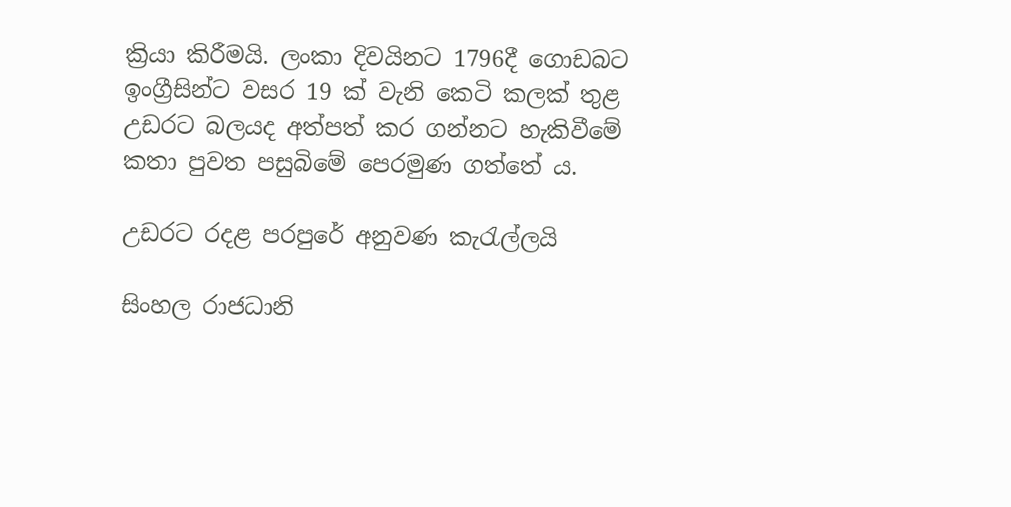ක්‍රියා කිරීමයි. ලංකා දිවයිනට 1796දී ගොඩබට ඉංග්‍රීසින්ට වසර 19 ක් වැනි කෙටි කලක් තුළ උඩරට බලයද අත්පත් කර ගන්නට හැකිවීමේ කතා පුවත පසුබිමේ පෙරමුණ ගත්තේ ය.

උඩරට රදළ පරපුරේ අනුවණ කැරැල්ලයි

සිංහල රාජධානි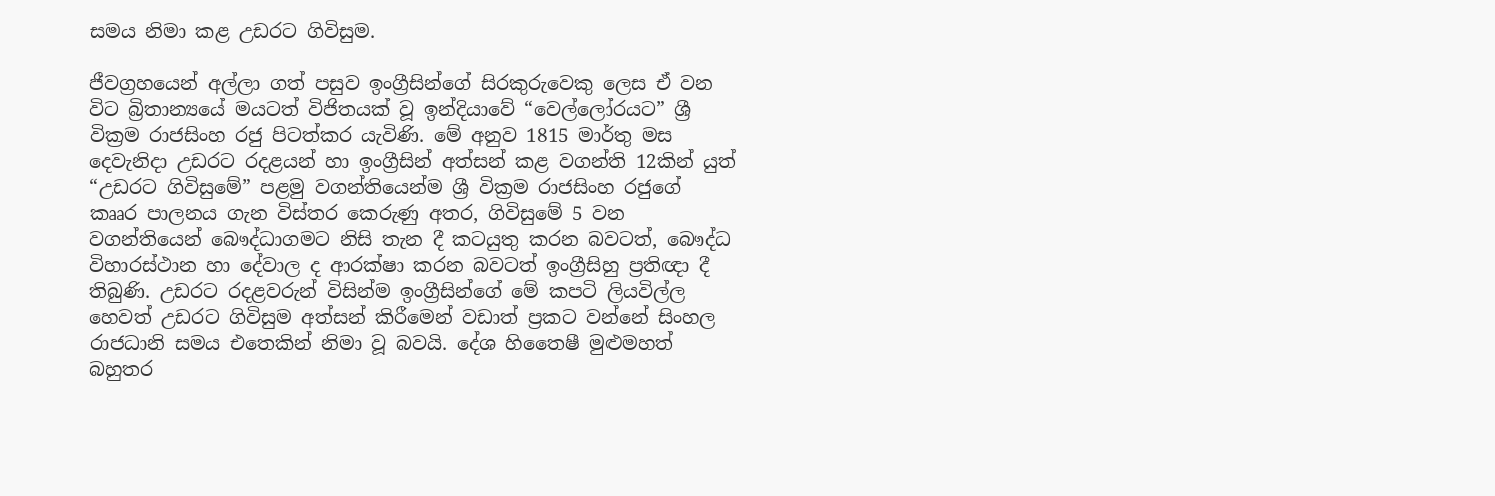සමය නිමා කළ උඩරට ගිවිසුම.

ජීවග්‍රහයෙන් අල්ලා ගත් පසුව ඉංග්‍රීසින්ගේ සිරකුරුවෙකු ලෙස ඒ වන විට බ්‍රිතාන්‍යයේ මයටත් විජිතයක් වූ ඉන්දියාවේ “වෙල්ලෝරයට” ශ්‍රී වික්‍රම රාජසිංහ රජු පිටත්කර යැවිණි. මේ අනුව 1815 මාර්තු මස දෙවැනිදා උඩරට රදළයන් හා ඉංග්‍රීසින් අත්සන් කළ වගන්ති 12කින් යුත් “උඩරට ගිවිසුමේ” පළමු වගන්තියෙන්ම ශ්‍රී වික්‍රම රාජසිංහ රජුගේ කෲර පාලනය ගැන විස්තර කෙරුණු අතර, ගිවිසුමේ 5 වන වගන්තියෙන් බෞද්ධාගමට නිසි තැන දී කටයුතු කරන බවටත්, බෞද්ධ විහාරස්ථාන හා‌ දේවාල ද ආරක්ෂා කරන බවටත් ඉංග්‍රීසිහු ප්‍රතිඥා දී තිබුණි. උඩරට රදළවරුන් විසින්ම ඉංග්‍රීසින්ගේ මේ කපටි ලියවිල්ල හෙවත් උඩරට ගිවිසුම අත්සන් කිරීමෙන් වඩාත් ප්‍රකට වන්නේ සිංහල රාජධානි සමය එතෙකින් නිමා වූ බවයි. දේශ හිතෛෂී මුළුමහත් බහුතර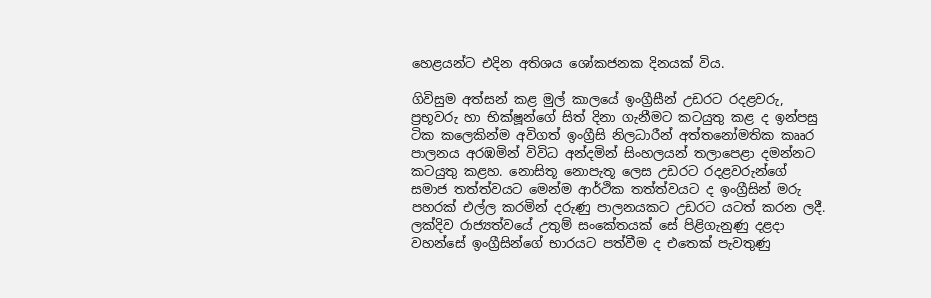හෙළයන්ට එදින අතිශය ශෝකජනක දිනයක් විය.

ගිවිසුම අත්සන් කළ මුල් කාලයේ ඉංග්‍රීසීන් උඩරට රදළවරු, ප්‍රභූවරු හා භික්ෂූන්ගේ සිත් දිනා ගැනීමට කටයුතු කළ ද ඉන්පසු ටික කලෙකින්ම අවිගත් ඉංග්‍රීසි නිලධාරීන් අත්තනෝමතික කෲර පාලනය අරඹමින් විවිධ අන්දමින් සිංහලයන් තලාපෙළා දමන්නට කටයුතු කළහ. නොසිතූ නොපැතූ ලෙස උඩරට රදළවරුන්ගේ සමාජ තත්ත්වයට මෙන්ම ආර්ථික තත්ත්වයට ද ඉංග්‍රීසින් මරු පහරක් එල්ල කරමින් දරුණු පාලනයකට උඩරට යටත් කරන ලදී. ලක්දිව රාජ්‍යත්වයේ උතුම් සංකේතයක් සේ පිළිගැනුණු දළදා වහන්සේ ඉංග්‍රීසින්ගේ භාරයට පත්වීම ද එතෙක් පැවතුණු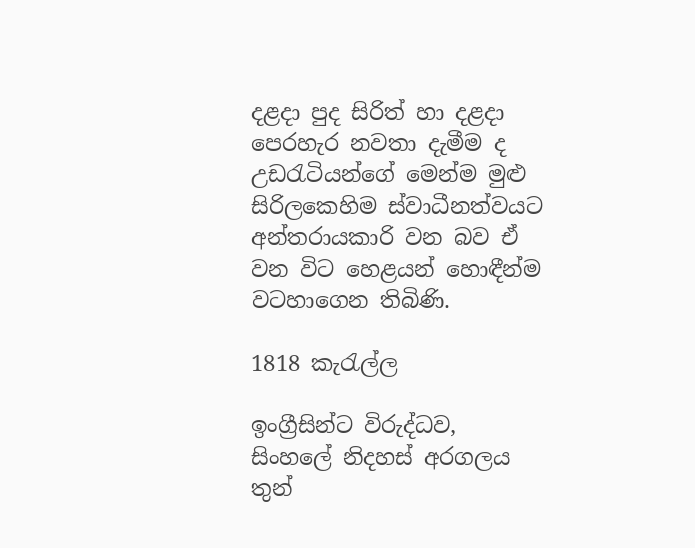දළදා පුද සිරිත් හා දළදා පෙරහැර නවතා දැමීම ද උඩරැටියන්ගේ මෙන්ම මුළු සිරිලකෙහිම ස්වාධීනත්වයට අන්තරායකාරි වන බව ඒ වන විට හෙළයන් හොඳීන්ම වටහාගෙන තිබිණි.

1818 කැරැල්ල

ඉංග්‍රීසින්ට විරුද්ධව, සිංහලේ නිදහස් අරගලය තුන්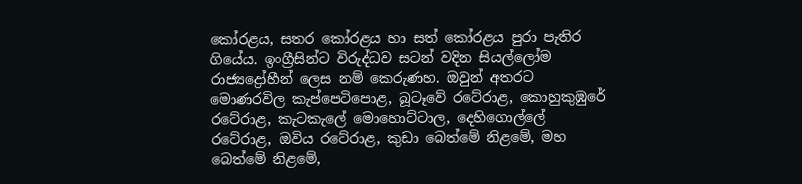කෝරළය, සතර කෝරළය හා සත් කෝරළය පුරා පැතිර ගියේය. ඉංග්‍රීසින්ට විරුද්ධව සටන් වදින සියල්ලෝම රාජ්‍යද්‍රෝහීන් ලෙස නම් කෙරුණහ. ඔවුන් අතරට මොණරවිල කැප්පෙටිපොළ, බූටෑවේ රටේරාළ, කොහුකුඹුරේ රටේරාළ, කැටකැලේ මොහොට්ටාල, දෙහිගොල්ලේ රටේරාළ, ඔවිය රටේරාළ, කුඩා බෙත්මේ නිළමේ, මහ බෙත්මේ නිළමේ,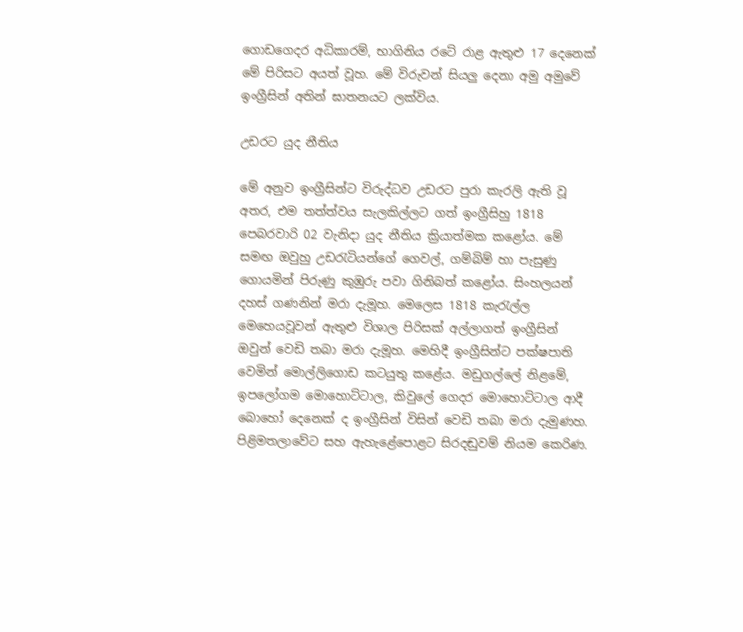ගොඩගෙදර අධිකාරම්, භාගිනිය රටේ රාළ ඇතුළු 17 දෙනෙක් මේ පිරිසට අයත් වූහ. මේ විරුවන් සියලු දෙනා අමු අමුවේ ඉංග්‍රීසින් අතින් ඝාතනයට ලක්විය.

උඩරට යුද නීතිය

මේ අනුව ඉංග්‍රීසින්ට විරුද්ධව උඩරට පුරා කැරලි ඇති වූ අතර, එම තත්ත්වය සැලකිල්ලට ගත් ඉංග්‍රීසිහු 1818 පෙබරවාරි 02 වැනිදා යුද නීතිය ක්‍රියාත්මක කළෝය. මේ සමඟ ඔවුහු උඩරැටියන්ගේ ගෙවල්, ගම්බිම් හා පැසුණු ගොයමින් පිරුණු කුඹුරු පවා ගිනිබත් කළෝය. සිංහලයන් දහස් ගණනින් මරා දැමූහ. මෙලෙස 1818 කැරැල්ල මෙහෙයවූවන් ඇතුළු විශාල පිරිසක් අල්ලාගත් ඉංග්‍රීසින් ඔවුන් වෙඩි තබා මරා දැමූහ. මෙහිදී ඉංග්‍රීසින්ට පක්ෂපාති වෙමින් මොල්ලිගොඩ කටයුතු ක‌ළේය. මඩුගල්ලේ නිළමේ, ඉපලෝගම මොහොට්ටාල, කිවුලේ ගෙදර මොහොට්ටාල ආදී බොහෝ දෙනෙක් ද ඉංග්‍රීසින් විසින් වෙඩි තබා මරා දැමුණහ. පිළිමතලාවේට සහ ඇහැළේපොළට සිරදඬුවම් නියම කෙරිණ.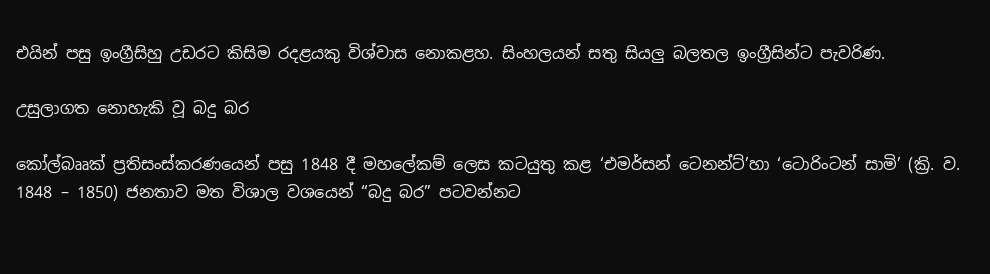එයින් පසු ඉංග්‍රීසිහු උඩරට කිසිම රදළයකු විශ්වාස නොකළහ. සිංහලයන් සතු සියලු බලතල ඉංග්‍රීසින්ට පැවරිණ.

උසුලාගත නොහැකි වූ බදු බර

කෝල්බෲක් ප්‍රතිසංස්කරණයෙන් පසු 1848 දී මහලේකම් ලෙස කටයුතු කළ ‘එමර්සන් ටෙනන්ට්’හා ‘ටොරිංටන් සාමි’ (ක්‍රි. ව. 1848 – 1850) ජනතාව මත විශාල වශයෙන් “බදු බර” පටවන්නට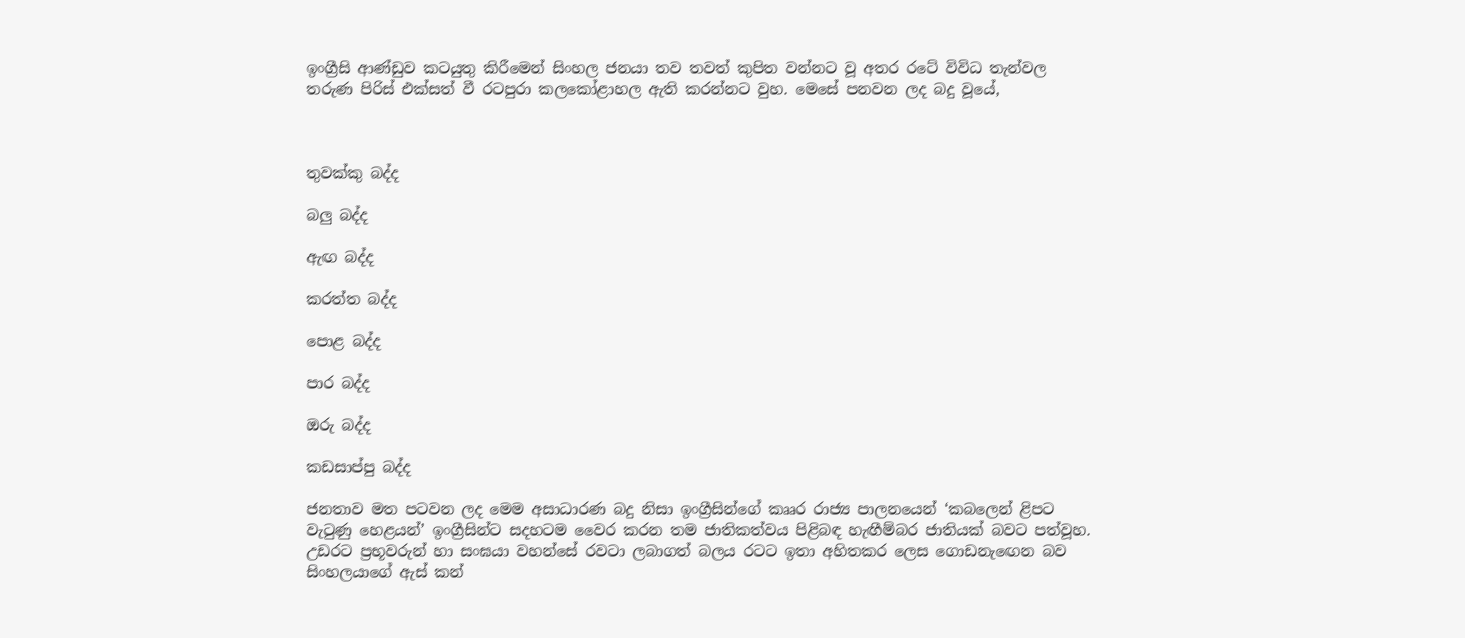ඉංග්‍රීසි ආණ්ඩුව කටයුතු කිරීමෙන් සිංහල ජනයා තව තවත් කුපිත වන්නට වූ අතර රටේ විවිධ තැන්වල තරුණ පිරිස් එක්සත් වී රටපුරා කලකෝළාහල ඇති කරන්නට වුහ. මෙසේ පනවන ලද බදු වූයේ,



තුවක්කු බද්ද

බලු බද්ද

ඇඟ බද්ද

කරත්ත බද්ද

පොළ බද්ද

පාර බද්ද

ඔරු බද්ද

කඩසාප්පු බද්ද

ජනතාව මත පටවන ලද මෙම අසාධාරණ බදු නිසා ඉංග්‍රීසින්ගේ කෲර රාජ්‍ය පාලනයෙන් ‘කබලෙන් ළිපට වැටුණු හෙළයන්’ ඉංග්‍රීසින්ට සදහටම වෛර කරන තම ජාතිකත්වය පිළිබඳ හැඟීම්බර ජාතියක් බවට පත්වූහ. උඩරට ප්‍රභූවරුන් හා සංඝයා වහන්සේ රවටා ලබාගත් බලය රටට ඉතා අහිතකර ලෙස ගොඩනැඟෙන බව සිංහලයාගේ ඇස් කන්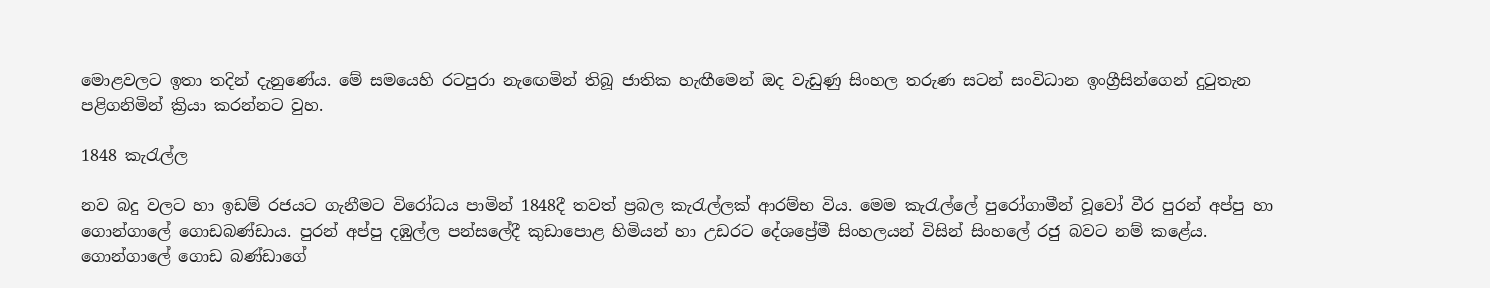මොළවලට ඉතා තදින් දැනුණේය. මේ සමයෙහි රටපුරා නැඟෙමින් තිබූ ජාතික හැඟීමෙන් ඔද වැඩුණු සිංහල තරුණ සටන් සංවිධාන ඉංග්‍රීසින්ගෙන් දුටුතැන පළිගනිමින් ක්‍රියා කරන්නට වුහ.

1848 කැරැල්ල

නව බදු වලට හා ඉඩම් රජයට ගැනීමට විරෝධය පාමින් 1848දී තවත් ප්‍රබල කැරැල්ලක් ආරම්භ විය. මෙම කැරැල්ලේ පුරෝගාමීන් වූවෝ වීර පුරන් අප්පු හා ගොන්ගාලේ ගොඩබණ්ඩාය. පුරන් අප්පු දඹුල්ල පන්සලේදී කුඩාපොළ හිමියන් හා උඩරට දේශප්‍රේමී සිංහලයන් විසින් සිංහලේ රජු බවට නම් කළේය. ගොන්ගාලේ ගොඩ බණ්ඩාගේ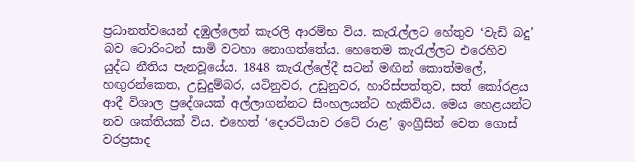ප්‍රධානත්වයෙන් දඹුල්ලෙන් කැරලි ආරම්භ විය. කැරැල්ලට හේතුව ‘වැඩි බදු’ බව ටොරිංටන් සාමි වටහා නොගත්තේය. හෙතෙම කැරැල්ලට එරෙහිව යුද්ධ නීතිය පැනවූයේය. 1848 කැරැල්ලේදී සටන් මඟින් කොත්මලේ, හඟුරන්කෙත, උඩුදුම්බර, යටිනුවර, උඩුනුවර, හාරිස්පත්තුව, සත් කෝරළය ආදී විශාල ප්‍රදේශයක් අල්ලාගන්නට සිංහලයන්ට හැකිවිය. මෙය හෙළයන්ට නව ශක්තියක් විය. එහෙත් ‘දොරටියාව රටේ රාළ’ ඉංග්‍රීසින් වෙත ගොස් වරප්‍රසාද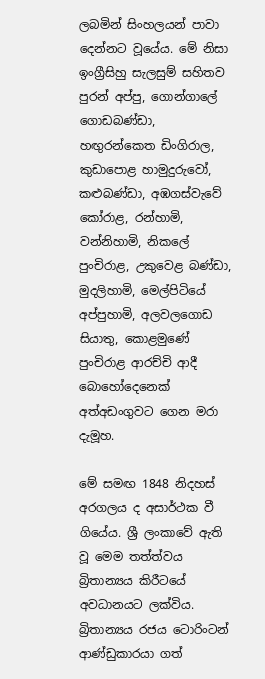ලබමින් සිංහලයන් පාවා දෙන්නට වූයේය. මේ නිසා ඉංග්‍රීසිහු සැලසුම් සහිතව පුරන් අප්පු, ගොන්ගාලේ ගොඩබණ්ඩා, හඟුරන්කෙත ඩිංගිරාල, කුඩාපොළ හාමුදුරුවෝ, කළුබණ්ඩා, අඹගස්වැවේ කෝරාළ, රන්හාමි, වන්නිහාමි, නිකලේ පුංචිරාළ, උකුවෙළ බණ්ඩා, මුදලිහාමි, මෙල්පිටියේ අප්පුහාමි, අලවලගොඩ සියාතු, කොළමුණේ පුංචිරාළ ආරච්චි ආදී බොහෝදෙනෙක් අත්අඩංගුවට ගෙන මරා දැමූහ.

මේ සමඟ 1848 නිදහස් අරගලය ද අසාර්ථක වී ගියේය. ශ්‍රී ලංකාවේ ඇති වූ මෙම තත්ත්වය බ්‍රිතාන්‍යය කිරීටයේ අවධානයට ලක්විය. බ්‍රිතාන්‍යය රජය ටොරිංටන් ආණ්ඩුකාරයා ගත්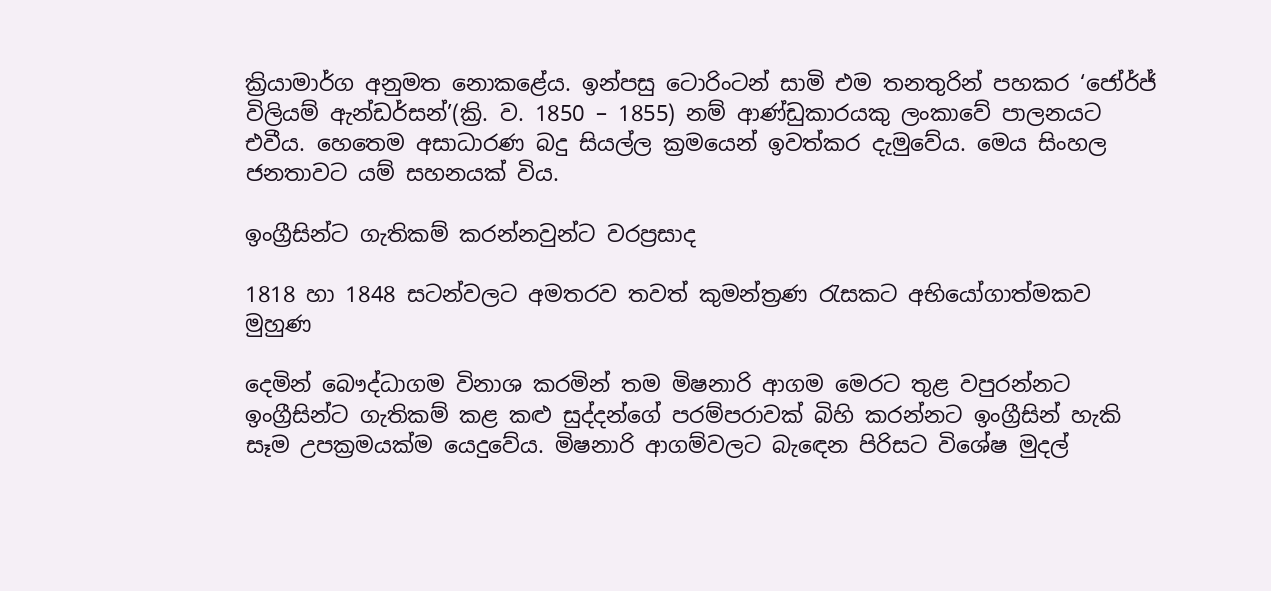ක්‍රියාමාර්ග අනුමත නොකළේය. ඉන්පසු ටොරිංටන් සාමි එම තනතුරින් පහකර ‘ජෝර්ජ් විලියම් ඇන්ඩර්සන්’(ක්‍රි. ව. 1850 – 1855) නම් ආණ්ඩුකාරයකු ලංකාවේ පාලනයට එවීය. හෙතෙම අසාධාරණ බදු සියල්ල ක්‍රමයෙන් ඉවත්කර දැමුවේය. මෙය සිංහල ජනතාවට යම් සහනයක් විය.

ඉංග්‍රීසින්ට ගැතිකම් කරන්නවුන්ට වරප්‍රසාද

1818 හා 1848 සටන්වලට අමතරව තවත් කුමන්ත්‍රණ රැසකට අභියෝගාත්මකව මුහුණ‌

දෙමින් බෞද්ධාගම විනාශ කරමින් තම මිෂනාරි ආගම මෙරට තුළ වපුරන්නට ඉංග්‍රීසින්ට ගැතිකම් කළ කළු සුද්දන්ගේ පරම්පරාවක් බිහි කරන්නට ඉංග්‍රීසින් හැකි සෑම උපක්‍රමයක්ම යෙදුවේය. මිෂනාරි ආගම්වලට බැඳෙන පිරිසට විශේෂ මුදල්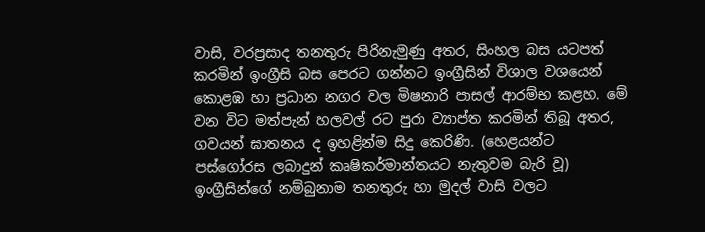වාසි, වරප්‍රසාද තනතුරු පිරිනැමුණු අතර, සිංහල බස යටපත් කරමින් ඉංග්‍රීසි බස පෙරට ගන්නට ඉංග්‍රීසින් විශාල වශයෙන් කොළඹ හා ප්‍රධාන නගර වල මිෂනාරි පාසල් ආරම්භ කළහ. මේ වන විට මත්පැන් හලවල් රට පුරා ව්‍යාප්ත කරමින් තිබූ අතර, ගවයන් ඝාතනය ද ඉහළින්ම සිදු කෙරිණි. (හෙළයන්ට පස්ගෝරස ලබාදුන් කෘෂිකර්මාන්තයට නැතුවම බැරි වූ) ඉංග්‍රීසින්ගේ නම්බුනාම තනතුරු හා මුදල් වාසි වලට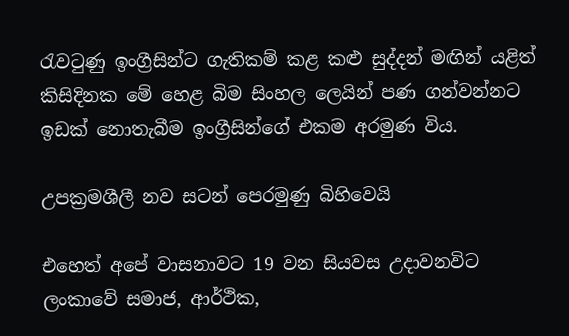රැවටුණු ඉංග්‍රීසින්ට ගැතිකම් කළ කළු සුද්දන් මඟින් යළිත් කිසිදිනක මේ හෙළ බිම සිංහල ලෙයින් පණ ගන්වන්නට ඉඩක් නොතැබීම ඉංග්‍රීසින්ගේ එකම අරමුණ විය.

උපක්‍රමශීලී නව සටන් පෙරමුණු බිහිවෙයි

එහෙත් අපේ වාසනාවට 19 වන සියවස උදාවනවිට ලංකාවේ සමාජ, ආර්ථික,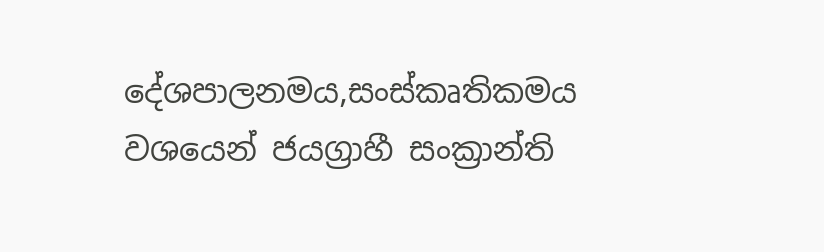දේශපාලනමය,සංස්කෘතිකමය වශයෙන් ජයග්‍රාහී සංක්‍රාන්ති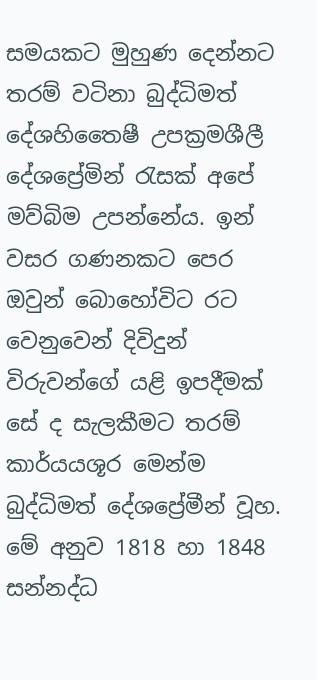සමයකට මුහුණ දෙන්නට තරම් වටිනා බුද්ධිමත් දේශහිතෛෂී උපක්‍රමශීලී දේශප්‍රේමින් රැසක් අපේ මව්බිම උපන්නේය. ඉන් වසර ගණනකට පෙර ඔවුන් බොහෝවිට රට වෙනුවෙන් දිවිදුන් විරුවන්ගේ යළි ඉපදීමක් සේ ද සැලකීමට තරම් කාර්යයශූර මෙන්ම බුද්ධිමත් දේශප්‍රේමීන් වූහ. මේ අනුව 1818 හා 1848 සන්නද්ධ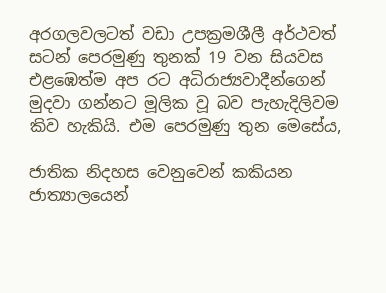අරගලවලටත් වඩා උපක්‍රමශීලී අර්ථවත් සටන් පෙරමුණු තුනක් 19 වන සියවස එළඹෙත්ම අප රට අධිරාජ්‍යවාදීන්ගෙන් මුදවා ගන්නට මූලික වූ බව පැහැදිලිවම කිව හැකියි. එම පෙරමුණු තුන මෙසේය,

ජාතික නිදහස වෙනුවෙන් කකියන ජාත්‍යාලයෙන්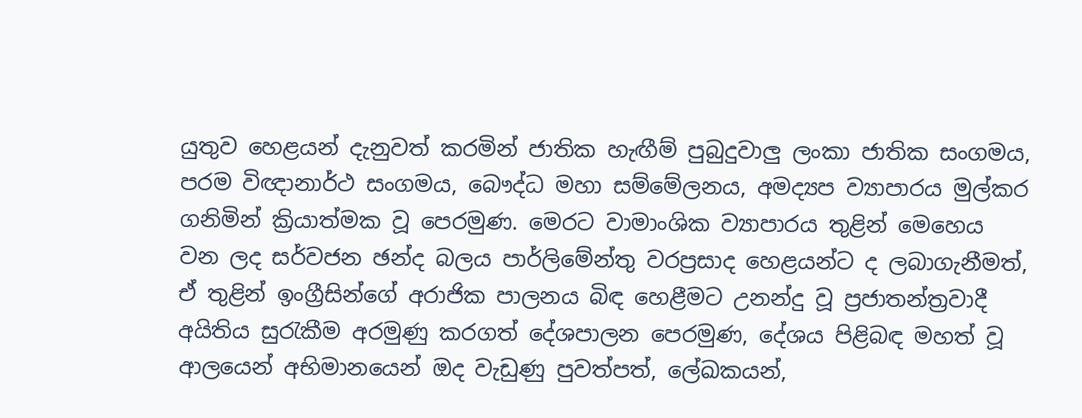යුතුව හෙළයන් දැනුවත් කරමින් ජාතික හැඟීම් පුබුදුවාලු ලංකා ජාතික සංගමය, පරම විඥානාර්ථ සංගමය, බෞද්ධ මහා සම්මේලනය, අමද්‍යප ව්‍යාපාරය මුල්කර ගනිමින් ක්‍රියාත්මක වූ පෙරමුණ. මෙරට වාමාංශික ව්‍යාපාරය තුළින් මෙහෙය වන ලද සර්වජන ඡන්ද බලය පාර්ලිමේන්තු වරප්‍රසාද හෙළයන්ට ද ලබාගැනීමත්, ඒ තුළින් ඉංග්‍රීසින්ගේ අරාජික පාලනය බිඳ හෙළීමට උනන්දු වූ ප්‍රජාතන්ත්‍රවාදී අයිතිය සුරැකීම අරමුණු කරගත් දේශපාලන පෙරමුණ, දේශය පිළිබඳ මහත් වූ ආලයෙන් අභිමානයෙන් ඔද වැඩුණු පුවත්පත්, ලේඛකයන්,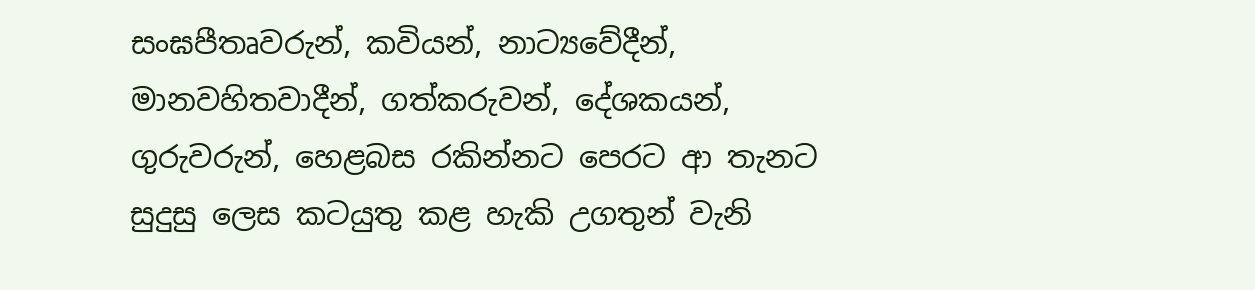සංඝපීතෘවරුන්, කවියන්, නාට්‍යවේදීන්, මානවහිතවාදීන්, ගත්කරුවන්, දේශකයන්, ගුරුවරුන්, හෙළබස රකින්නට පෙරට ආ තැනට සුදුසු ලෙස කටයුතු කළ හැකි උගතුන් වැනි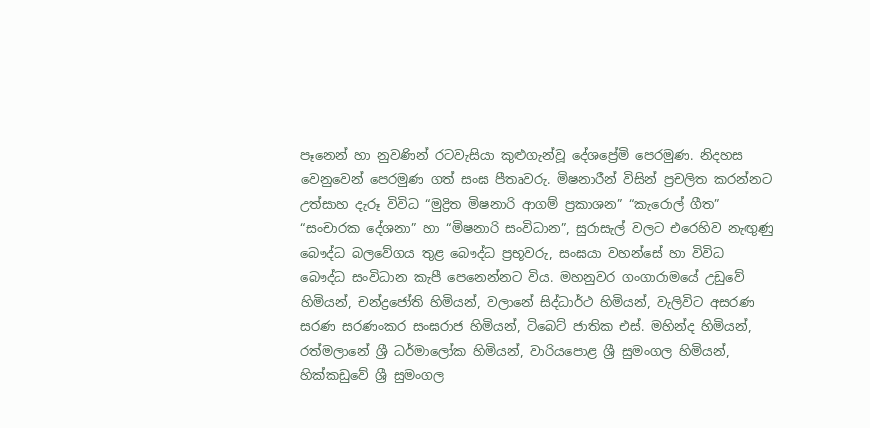පෑනෙන් හා නුවණින් රටවැසියා කුළුගැන්වූ දේශප්‍රේමි පෙරමුණ. නිදහස වෙනුවෙන් පෙරමුණ ගත් සංඝ පීතෘවරු. මිෂනාරීන් විසින් ප්‍රචලිත කරන්නට උත්සාහ දැරූ විවිධ “මුද්‍රිත මිෂනාරි ආගම් ප්‍රකාශන” “කැරොල් ගීත” “සංචාරක දේශනා” හා “මිෂනාරි සංවිධාන”, සුරාසැල් වලට එරෙහිව නැඟුණු බෞද්ධ බලවේගය තුළ බෞද්ධ ප්‍රභූවරු, සංඝයා වහන්සේ හා විවිධ බෞද්ධ සංවිධාන කැපී පෙනෙන්නට විය. මහනුවර ගංගාරාමයේ උඩුවේ හිමියන්, චන්ද්‍රජෝති හිමියන්, වලානේ සිද්ධාර්ථ හිමියන්, වැලිවිට අසරණ සරණ සරණංකර සංඝරාජ හිමියන්, ටිබෙට් ජාතික එස්. මහින්ද හිමියන්, රත්මලානේ ශ්‍රී ධර්මාලෝක හිමියන්, වාරියපොළ ශ්‍රී සුමංගල හිමියන්, හික්කඩුවේ ශ්‍රී සුමංගල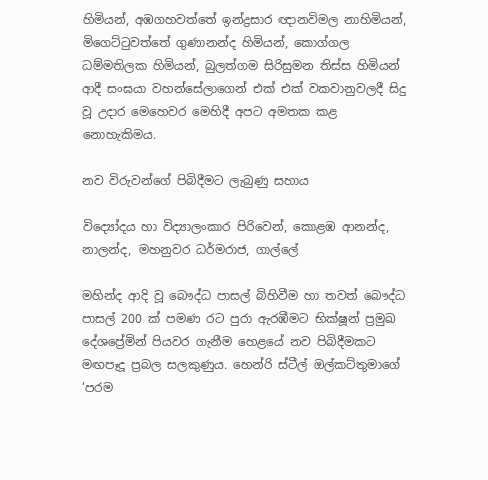හිමියන්, අඹගහවත්තේ ඉන්ද්‍රසාර ඥානවිමල නාහිමියන්, මිගෙට්ටුවත්තේ ගුණානන්ද හිමියන්, කොග්ගල ධම්මතිලක හිමියන්, බුලත්ගම සිරිසුමන තිස්ස හිමියන් ආදී සංඝයා වහන්සේලාගෙන් එක් එක් වකවානුවලදී සිදු වූ උදාර මෙහෙවර මෙහිදී අපට අමතක කළ නොහැකිමය.

නව විරුවන්ගේ පිබිදීමට ලැබුණු සහාය

විද්‍යෝදය හා විද්‍යාලංකාර පිරිවෙන්, කොළඹ ආනන්ද, නාලන්ද, මහනුවර ධර්මරාජ, ගාල්ලේ

මහින්ද ආදි වූ බෞද්ධ පාසල් බිහිවීම හා තවත් බෞද්ධ පාසල් 200 ක් පමණ රට පුරා ඇරඹීමට භික්ෂූන් ප්‍රමුඛ දේශප්‍රේමින් පියවර ගැනීම හෙළයේ නව පිබිදීමකට මඟපෑදූ ප්‍රබල සලකුණුය. හෙන්රි ස්ටීල් ඔල්කට්තුමාගේ ‘පරම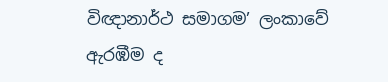විඥානාර්ථ සමාගම’ ලංකාවේ ඇරඹීම ද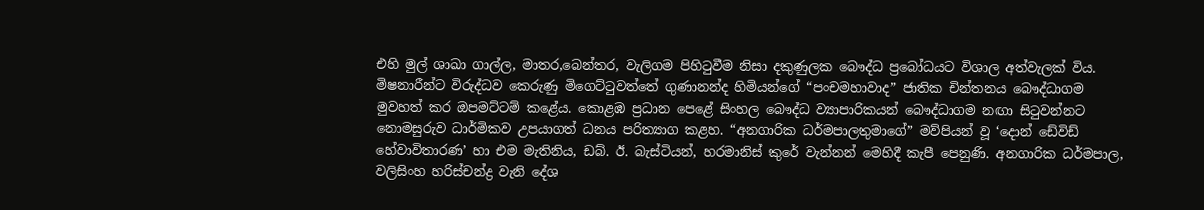එහි මුල් ශාඛා ගාල්ල, මාතර,බෙන්තර, වැලිගම පිහිටුවීම නිසා දකුණුලක බෞද්ධ ප්‍රබෝධයට විශාල අත්වැලක් විය. මිෂනාරීන්ට විරුද්ධව කෙරුණු මිගෙට්ටුවත්තේ ගුණානන්ද හිමියන්ගේ “පංචමහාවාද” ජාතික චින්තනය බෞද්ධාගම මුවහත් කර ඔපමට්ටම් කළේය. කොළඹ ප්‍රධාන පෙළේ සිංහල බෞද්ධ ව්‍යාපාරිකයන් බෞද්ධාගම නඟා සිටුවන්නට නොමසුරුව ධාර්මිකව උපයාගත් ධනය පරිත්‍යාග කළහ. “අනගාරික ධර්මපාලතුමාගේ” මව්පියන් වූ ‘දොන් ඩේවිඩ් හේවාවිතාරණ’ හා එම මැතිනිය, ඩබ්. ඊ. බැස්ටියන්, හරමානිස් කුරේ වැන්නන් මෙහිදී කැපී පෙනුණි. අනගාරික ධර්මපාල, වලිසිංහ හරිස්චන්ද්‍ර වැනි දේශ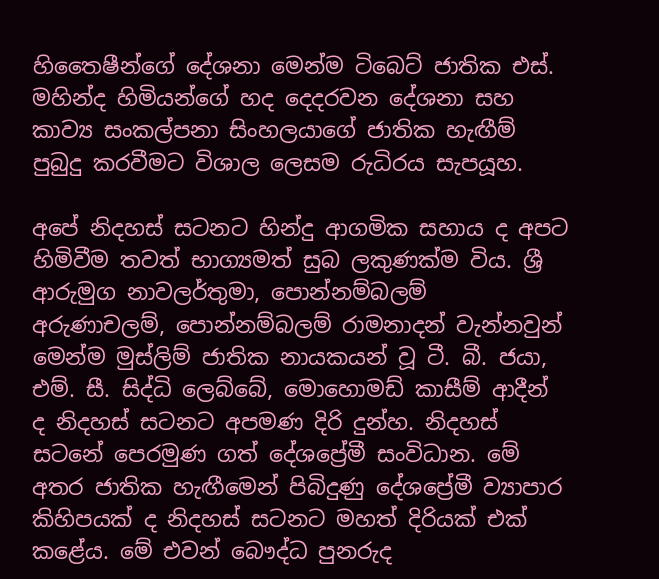හිතෛෂීන්ගේ දේශනා මෙන්ම ටිබෙට් ජාතික එස්. මහින්ද හිමියන්ගේ හද දෙදරවන දේශනා සහ කාව්‍ය සංකල්පනා සිංහලයාගේ ජාතික හැඟීම් පුබුදු කරවීමට විශාල ලෙසම රුධිරය සැපයූහ.

අපේ නිදහස් සටනට හින්දු ආගමික සහාය ද අපට හිමිවීම තවත් භාග්‍යමත් සුබ ලකුණක්ම විය. ශ්‍රී ආරුමුග නාවලර්තුමා, පොන්නම්බලම් අරුණාචලම්, පොන්නම්බලම් රාමනාදන් වැන්නවුන් මෙන්ම මුස්ලිම් ජාතික නායකයන් වූ ටී. බී. ජයා, එම්. සී. සිද්ධි ලෙබ්බේ, මොහොමඩ් කාසීම් ආදීන් ද නිදහස් සටනට අපමණ දිරි දුන්හ. නිදහස් සටනේ පෙරමුණ ගත් දේශප්‍රේමී සංවිධාන. මේ අතර ජාතික හැඟීමෙන් පිබිදුණු දේශප්‍රේමී ව්‍යාපාර කිහිපයක් ද නිදහස් සටනට මහත් දිරියක් එක් කළේය. මේ එවන් බෞද්ධ පුනරුද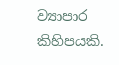ව්‍යාපාර කිහිපයකි.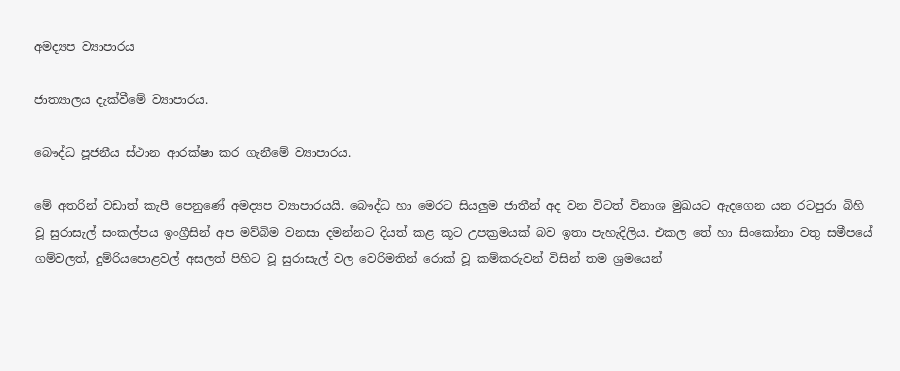අමද්‍යප ව්‍යාපාරය

ජාත්‍යාලය දැක්වීමේ ව්‍යාපාරය.

බෞද්ධ පූජනීය ස්ථාන ආරක්ෂා කර ගැනීමේ ව්‍යාපාරය.

මේ අතරින් වඩාත් කැපී පෙනුණේ අමද්‍යප ව්‍යාපාරයයි. බෞද්ධ හා මෙරට සියලුම ජාතීන් අද වන විටත් විනාශ මුඛයට ඇදගෙන යන රටපුරා බිහි වූ සුරාසැල් සංකල්පය ඉංග්‍රීසින් අප මව්බිම වනසා දමන්නට දියත් කළ කූට උපක්‍රමයක් බව ඉතා පැහැදිලිය. එකල‌ තේ හා සිංකෝනා වතු සමීපයේ ගම්වලත්, දුම්රිය‌පොළවල් අසලත් පිහිට වූ සුරාසැල් වල වෙරිමතින් රොක් වූ කම්කරුවන් විසින් තම ශ්‍රමයෙන්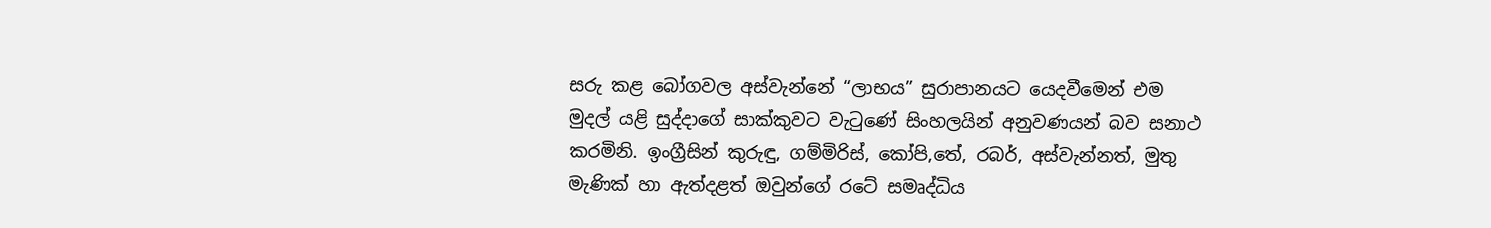සරු කළ බෝගවල අස්වැන්නේ “ලාභය” සුරාපානයට යෙදවීමෙන් එම මුදල් යළි සුද්දාගේ සාක්කුවට වැටුණේ සිංහලයින් අනුවණයන් බව සනාථ කරමිනි. ඉංග්‍රීසින් කුරුඳු, ගම්මිරිස්, කෝපි,තේ, රබර්, අස්වැන්නත්, මුතු මැණික් හා ඇත්දළත් ඔවුන්ගේ රටේ සමෘද්ධිය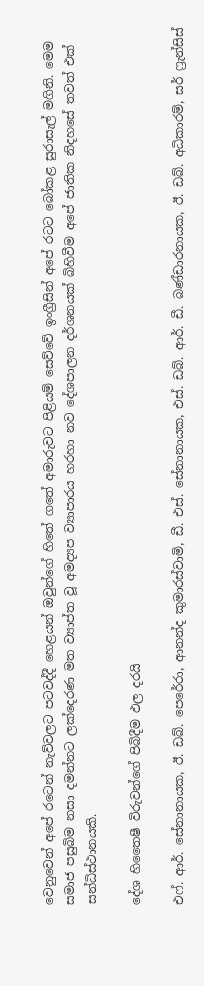වෙනුවෙන් අපේ රටෙන් නැව්වලට පටවද්දී හෙළයන් ඔවුන්ගේ හිතේ ගතේ අමාරුවට පිළියම් සෙව්වේ ඉංග්‍රීසින් අපේ රටට බෝකළ සුරාසැල් මගිනි. මෙම සමාජ පසුබිම නසා දමන්නට ලක්දෙරණ මත ව්‍යාප්ත වූ අමද්‍යප ව්‍යාපාරය හරහා නව දේශපාලන දර්ශනයක් බිහිවීම අපේ ජාතික නිදහසේ තවත් එක් සන්ධිස්ථානයකි.

දේශ හිතෛෂී විරුවන්ගේ පිබිදීම ඵල දරයි

එෆ්. ආර්. සේනානායක, ඊ. ඩබ්. පෙරේරා, ආනන්ද කුමාරස්වාමි, ඩී. එස්. සේනානායක, එස්. ඩබ්. ආර්. ඩී. බණ්ඩාරනායක, ඊ. ඩබ්. අධිකාරම්, සර් ෆ්‍රැන්සිස්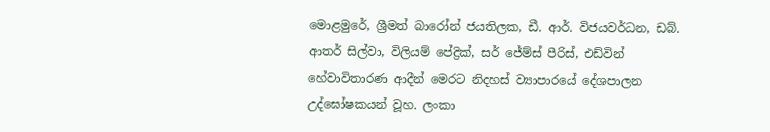මොළමුරේ, ශ්‍රීමත් බාරෝන් ජයතිලක, ඩී. ආර්. විජයවර්ධන, ඩබ්. ආතර් සිල්වා, විලියම් පේද්‍රික්, සර් ජේම්ස් පීරිස්, එඩ්වින් හේවාවිතාරණ ආදීන් මෙරට නිදහස් ව්‍යාපාරයේ දේශපාලන උද්ඝෝෂකයන් වූහ. ලංකා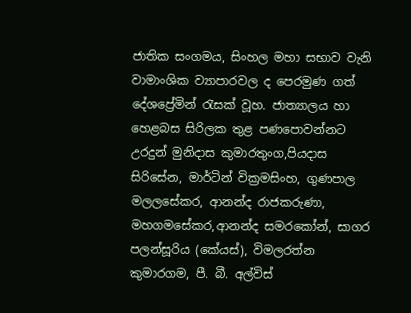ජාතික සංගමය, සිංහල මහා සභාව වැනි වාමාංශික ව්‍යාපාරවල ද පෙරමුණ ගත් දේශප්‍රේමින් රැසක් වූහ. ජාත්‍යාලය හා හෙළබස සිරිලක තුළ පණපොවන්නට උරදුන් මුනිදාස කුමාරතුංග,පියදාස සිරිසේන, මාර්ටින් වික්‍රමසිංහ, ගුණපාල මලලසේකර, ආනන්ද රාජකරුණා, මහගමසේකර,ආනන්ද සමරකෝන්, සාගර පලන්සූරිය (කේයස්), විමලරත්න කුමාරගම, පී. බී. අල්විස්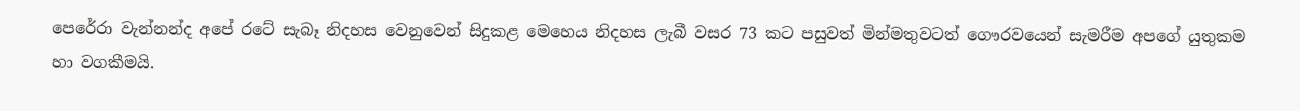පෙරේරා වැන්නන්ද අපේ රටේ සැබෑ නිදහස වෙනුවෙන් සිදුකළ මෙහෙය නිදහස ලැබී වසර 73 කට පසුවත් මින්මතුවටත් ගෞරවයෙන් සැමරීම අපගේ යුතුකම හා වගකීමයි.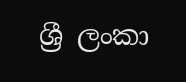ශ්‍රී ලංකා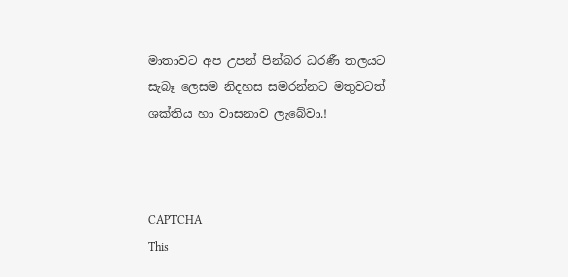මාතාවට අප උපන් පින්බර ධරණී තලයට සැබෑ ලෙසම නිදහස සමරන්නට මතුවටත් ශක්තිය හා වාසනාව ලැබේවා.!



CAPTCHA
This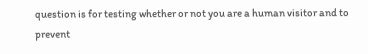question is for testing whether or not you are a human visitor and to prevent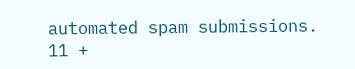automated spam submissions.
11 +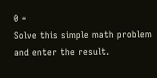0 =
Solve this simple math problem and enter the result.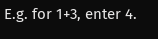E.g. for 1+3, enter 4.